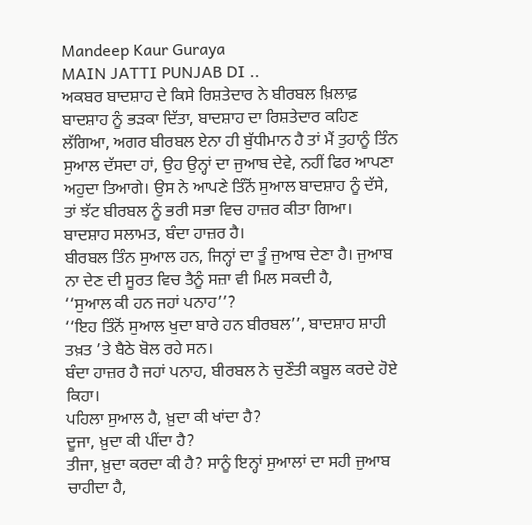Mandeep Kaur Guraya
MAIN JATTI PUNJAB DI ..
ਅਕਬਰ ਬਾਦਸ਼ਾਹ ਦੇ ਕਿਸੇ ਰਿਸ਼ਤੇਦਾਰ ਨੇ ਬੀਰਬਲ ਖ਼ਿਲਾਫ਼ ਬਾਦਸ਼ਾਹ ਨੂੰ ਭੜਕਾ ਦਿੱਤਾ, ਬਾਦਸ਼ਾਹ ਦਾ ਰਿਸ਼ਤੇਦਾਰ ਕਹਿਣ ਲੱਗਿਆ, ਅਗਰ ਬੀਰਬਲ ਏਨਾ ਹੀ ਬੁੱਧੀਮਾਨ ਹੈ ਤਾਂ ਮੈਂ ਤੁਹਾਨੂੰ ਤਿੰਨ ਸੁਆਲ ਦੱਸਦਾ ਹਾਂ, ਉਹ ਉਨ੍ਹਾਂ ਦਾ ਜੁਆਬ ਦੇਵੇ, ਨਹੀਂ ਫਿਰ ਆਪਣਾ ਅਹੁਦਾ ਤਿਆਗੇ। ਉਸ ਨੇ ਆਪਣੇ ਤਿੰਨੋਂ ਸੁਆਲ ਬਾਦਸ਼ਾਹ ਨੂੰ ਦੱਸੇ, ਤਾਂ ਝੱਟ ਬੀਰਬਲ ਨੂੰ ਭਰੀ ਸਭਾ ਵਿਚ ਹਾਜ਼ਰ ਕੀਤਾ ਗਿਆ।
ਬਾਦਸ਼ਾਹ ਸਲਾਮਤ, ਬੰਦਾ ਹਾਜ਼ਰ ਹੈ।
ਬੀਰਬਲ ਤਿੰਨ ਸੁਆਲ ਹਨ, ਜਿਨ੍ਹਾਂ ਦਾ ਤੂੰ ਜੁਆਬ ਦੇਣਾ ਹੈ। ਜੁਆਬ ਨਾ ਦੇਣ ਦੀ ਸੂਰਤ ਵਿਚ ਤੈਨੂੰ ਸਜ਼ਾ ਵੀ ਮਿਲ ਸਕਦੀ ਹੈ,
‘‘ਸੁਆਲ ਕੀ ਹਨ ਜਹਾਂ ਪਨਾਹ’’?
‘‘ਇਹ ਤਿੰਨੋਂ ਸੁਆਲ ਖੁਦਾ ਬਾਰੇ ਹਨ ਬੀਰਬਲ’’, ਬਾਦਸ਼ਾਹ ਸ਼ਾਹੀ ਤਖ਼ਤ ’ਤੇ ਬੈਠੇ ਬੋਲ ਰਹੇ ਸਨ।
ਬੰਦਾ ਹਾਜ਼ਰ ਹੈ ਜਹਾਂ ਪਨਾਹ, ਬੀਰਬਲ ਨੇ ਚੁਣੌਤੀ ਕਬੂਲ ਕਰਦੇ ਹੋਏ ਕਿਹਾ।
ਪਹਿਲਾ ਸੁਆਲ ਹੈ, ਖ਼ੁਦਾ ਕੀ ਖਾਂਦਾ ਹੈ?
ਦੂਜਾ, ਖ਼ੁਦਾ ਕੀ ਪੀਂਦਾ ਹੈ?
ਤੀਜਾ, ਖ਼ੁਦਾ ਕਰਦਾ ਕੀ ਹੈ? ਸਾਨੂੰ ਇਨ੍ਹਾਂ ਸੁਆਲਾਂ ਦਾ ਸਹੀ ਜੁਆਬ ਚਾਹੀਦਾ ਹੈ,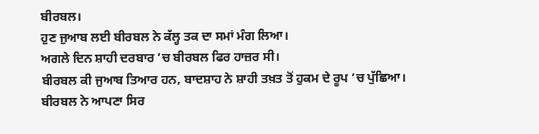ਬੀਰਬਲ।
ਹੁਣ ਜੁਆਬ ਲਈ ਬੀਰਬਲ ਨੇ ਕੱਲ੍ਹ ਤਕ ਦਾ ਸਮਾਂ ਮੰਗ ਲਿਆ।
ਅਗਲੇ ਦਿਨ ਸ਼ਾਹੀ ਦਰਬਾਰ ’ਚ ਬੀਰਬਲ ਫਿਰ ਹਾਜ਼ਰ ਸੀ।
ਬੀਰਬਲ ਕੀ ਜੁਆਬ ਤਿਆਰ ਹਨ, ਬਾਦਸ਼ਾਹ ਨੇ ਸ਼ਾਹੀ ਤਖ਼ਤ ਤੋਂ ਹੁਕਮ ਦੇ ਰੂਪ ’ਚ ਪੁੱਛਿਆ।
ਬੀਰਬਲ ਨੇ ਆਪਣਾ ਸਿਰ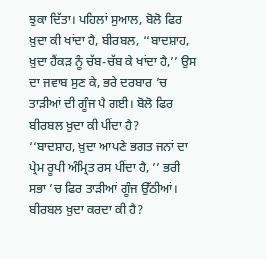ਝੁਕਾ ਦਿੱਤਾ। ਪਹਿਲਾਂ ਸੁਆਲ, ਬੋਲੋ ਫਿਰ ਖ਼ੁਦਾ ਕੀ ਖਾਂਦਾ ਹੈ, ਬੀਰਬਲ, ‘‘ਬਾਦਸ਼ਾਹ, ਖ਼ੁਦਾ ਹੈਂਕੜ ਨੂੰ ਚੱਬ-ਚੱਬ ਕੇ ਖਾਂਦਾ ਹੈ,’’ ਉਸ ਦਾ ਜਵਾਬ ਸੁਣ ਕੇ, ਭਰੇ ਦਰਬਾਰ ’ਚ ਤਾੜੀਆਂ ਦੀ ਗੂੰਜ ਪੈ ਗਈ। ਬੋਲੋ ਫਿਰ ਬੀਰਬਲ ਖ਼ੁਦਾ ਕੀ ਪੀਂਦਾ ਹੈ?
‘‘ਬਾਦਸ਼ਾਹ, ਖ਼ੁਦਾ ਆਪਣੇ ਭਗਤ ਜਨਾਂ ਦਾ ਪ੍ਰੇਮ ਰੂਪੀ ਅੰਮ੍ਰਿਤ ਰਸ ਪੀਂਦਾ ਹੈ, ’’ ਭਰੀ ਸਭਾ ’ਚ ਫਿਰ ਤਾੜੀਆਂ ਗੂੰਜ ਉੱਠੀਆਂ।
ਬੀਰਬਲ ਖ਼ੁਦਾ ਕਰਦਾ ਕੀ ਹੈ?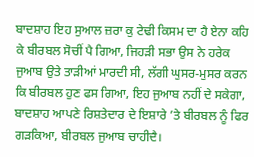ਬਾਦਸ਼ਾਹ ਇਹ ਸੁਆਲ ਜ਼ਰਾ ਕੁ ਟੇਢੀ ਕਿਸਮ ਦਾ ਹੈ ਏਨਾ ਕਹਿ ਕੇ ਬੀਰਬਲ ਸੋਚੀਂ ਪੈ ਗਿਆ, ਜਿਹੜੀ ਸਭਾ ਉਸ ਨੇ ਹਰੇਕ ਜੁਆਬ ਉਤੇ ਤਾੜੀਆਂ ਮਾਰਦੀ ਸੀ, ਲੱਗੀ ਘੁਸਰ-ਮੁਸਰ ਕਰਨ ਕਿ ਬੀਰਬਲ ਹੁਣ ਫਸ ਗਿਆ, ਇਹ ਜੁਆਬ ਨਹੀਂ ਦੇ ਸਕੇਗਾ,
ਬਾਦਸ਼ਾਹ ਆਪਣੇ ਰਿਸ਼ਤੇਦਾਰ ਦੇ ਇਸ਼ਾਰੇ ’ਤੇ ਬੀਰਬਲ ਨੂੰ ਫਿਰ ਗੜਕਿਆ, ਬੀਰਬਲ ਜੁਆਬ ਚਾਹੀਦੈ।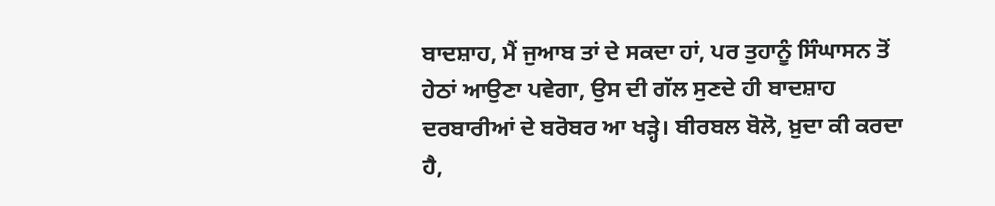ਬਾਦਸ਼ਾਹ, ਮੈਂ ਜੁਆਬ ਤਾਂ ਦੇ ਸਕਦਾ ਹਾਂ, ਪਰ ਤੁਹਾਨੂੰ ਸਿੰਘਾਸਨ ਤੋਂ ਹੇਠਾਂ ਆਉਣਾ ਪਵੇਗਾ, ਉਸ ਦੀ ਗੱਲ ਸੁਣਦੇ ਹੀ ਬਾਦਸ਼ਾਹ ਦਰਬਾਰੀਆਂ ਦੇ ਬਰੋਬਰ ਆ ਖੜ੍ਹੇ। ਬੀਰਬਲ ਬੋਲੋ, ਖ਼ੁਦਾ ਕੀ ਕਰਦਾ ਹੈ,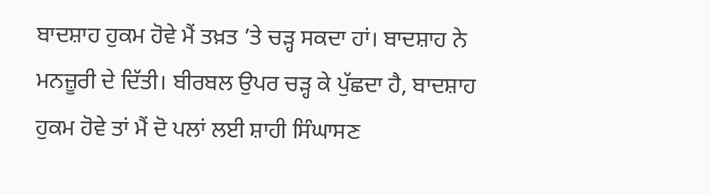ਬਾਦਸ਼ਾਹ ਹੁਕਮ ਹੋਵੇ ਮੈਂ ਤਖ਼ਤ ’ਤੇ ਚੜ੍ਹ ਸਕਦਾ ਹਾਂ। ਬਾਦਸ਼ਾਹ ਨੇ ਮਨਜ਼ੂਰੀ ਦੇ ਦਿੱਤੀ। ਬੀਰਬਲ ਉਪਰ ਚੜ੍ਹ ਕੇ ਪੁੱਛਦਾ ਹੈ, ਬਾਦਸ਼ਾਹ ਹੁਕਮ ਹੋਵੇ ਤਾਂ ਮੈਂ ਦੋ ਪਲਾਂ ਲਈ ਸ਼ਾਹੀ ਸਿੰਘਾਸਣ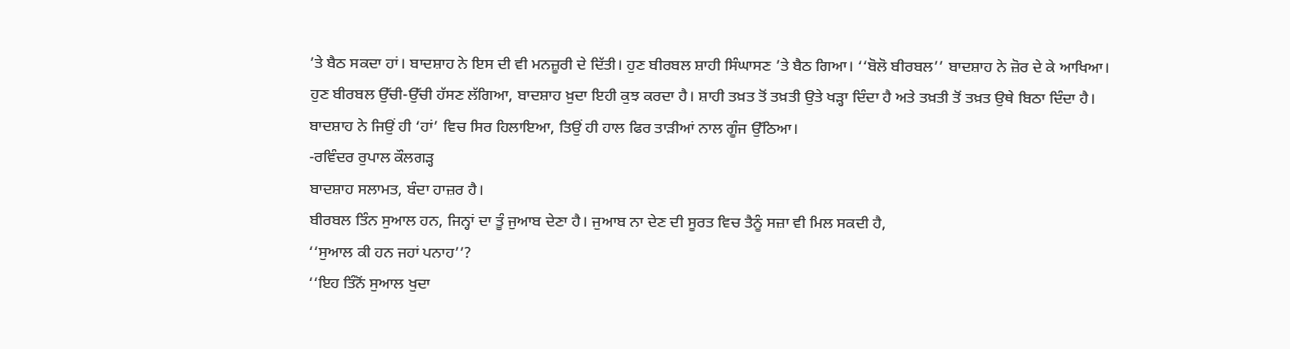’ਤੇ ਬੈਠ ਸਕਦਾ ਹਾਂ। ਬਾਦਸ਼ਾਹ ਨੇ ਇਸ ਦੀ ਵੀ ਮਨਜ਼ੂਰੀ ਦੇ ਦਿੱਤੀ। ਹੁਣ ਬੀਰਬਲ ਸ਼ਾਹੀ ਸਿੰਘਾਸਣ ’ਤੇ ਬੈਠ ਗਿਆ। ‘‘ਬੋਲੋ ਬੀਰਬਲ’’ ਬਾਦਸ਼ਾਹ ਨੇ ਜ਼ੋਰ ਦੇ ਕੇ ਆਖਿਆ। ਹੁਣ ਬੀਰਬਲ ਉੱਚੀ-ਉੱਚੀ ਹੱਸਣ ਲੱਗਿਆ, ਬਾਦਸ਼ਾਹ ਖ਼ੁਦਾ ਇਹੀ ਕੁਝ ਕਰਦਾ ਹੈ। ਸ਼ਾਹੀ ਤਖ਼ਤ ਤੋਂ ਤਖ਼ਤੀ ਉਤੇ ਖੜ੍ਹਾ ਦਿੰਦਾ ਹੈ ਅਤੇ ਤਖ਼ਤੀ ਤੋਂ ਤਖ਼ਤ ਉਥੇ ਬਿਠਾ ਦਿੰਦਾ ਹੈ। ਬਾਦਸ਼ਾਹ ਨੇ ਜਿਉਂ ਹੀ ‘ਹਾਂ’ ਵਿਚ ਸਿਰ ਹਿਲਾਇਆ, ਤਿਉਂ ਹੀ ਹਾਲ ਫਿਰ ਤਾੜੀਆਂ ਨਾਲ ਗੂੰਜ ਉੱਠਿਆ।
-ਰਵਿੰਦਰ ਰੁਪਾਲ ਕੌਲਗੜ੍ਹ
ਬਾਦਸ਼ਾਹ ਸਲਾਮਤ, ਬੰਦਾ ਹਾਜ਼ਰ ਹੈ।
ਬੀਰਬਲ ਤਿੰਨ ਸੁਆਲ ਹਨ, ਜਿਨ੍ਹਾਂ ਦਾ ਤੂੰ ਜੁਆਬ ਦੇਣਾ ਹੈ। ਜੁਆਬ ਨਾ ਦੇਣ ਦੀ ਸੂਰਤ ਵਿਚ ਤੈਨੂੰ ਸਜ਼ਾ ਵੀ ਮਿਲ ਸਕਦੀ ਹੈ,
‘‘ਸੁਆਲ ਕੀ ਹਨ ਜਹਾਂ ਪਨਾਹ’’?
‘‘ਇਹ ਤਿੰਨੋਂ ਸੁਆਲ ਖੁਦਾ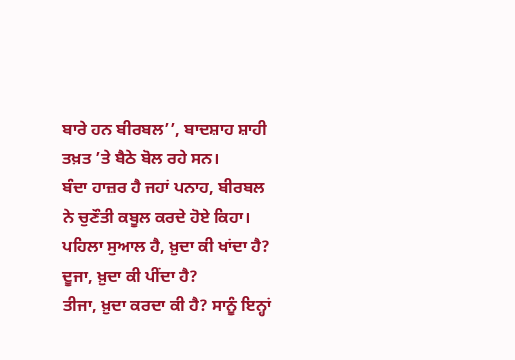ਬਾਰੇ ਹਨ ਬੀਰਬਲ’’, ਬਾਦਸ਼ਾਹ ਸ਼ਾਹੀ ਤਖ਼ਤ ’ਤੇ ਬੈਠੇ ਬੋਲ ਰਹੇ ਸਨ।
ਬੰਦਾ ਹਾਜ਼ਰ ਹੈ ਜਹਾਂ ਪਨਾਹ, ਬੀਰਬਲ ਨੇ ਚੁਣੌਤੀ ਕਬੂਲ ਕਰਦੇ ਹੋਏ ਕਿਹਾ।
ਪਹਿਲਾ ਸੁਆਲ ਹੈ, ਖ਼ੁਦਾ ਕੀ ਖਾਂਦਾ ਹੈ?
ਦੂਜਾ, ਖ਼ੁਦਾ ਕੀ ਪੀਂਦਾ ਹੈ?
ਤੀਜਾ, ਖ਼ੁਦਾ ਕਰਦਾ ਕੀ ਹੈ? ਸਾਨੂੰ ਇਨ੍ਹਾਂ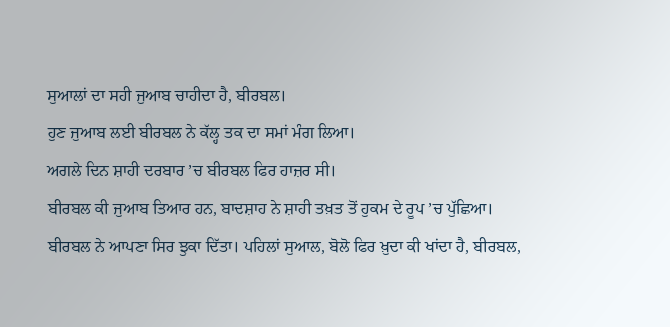ਸੁਆਲਾਂ ਦਾ ਸਹੀ ਜੁਆਬ ਚਾਹੀਦਾ ਹੈ, ਬੀਰਬਲ।
ਹੁਣ ਜੁਆਬ ਲਈ ਬੀਰਬਲ ਨੇ ਕੱਲ੍ਹ ਤਕ ਦਾ ਸਮਾਂ ਮੰਗ ਲਿਆ।
ਅਗਲੇ ਦਿਨ ਸ਼ਾਹੀ ਦਰਬਾਰ ’ਚ ਬੀਰਬਲ ਫਿਰ ਹਾਜ਼ਰ ਸੀ।
ਬੀਰਬਲ ਕੀ ਜੁਆਬ ਤਿਆਰ ਹਨ, ਬਾਦਸ਼ਾਹ ਨੇ ਸ਼ਾਹੀ ਤਖ਼ਤ ਤੋਂ ਹੁਕਮ ਦੇ ਰੂਪ ’ਚ ਪੁੱਛਿਆ।
ਬੀਰਬਲ ਨੇ ਆਪਣਾ ਸਿਰ ਝੁਕਾ ਦਿੱਤਾ। ਪਹਿਲਾਂ ਸੁਆਲ, ਬੋਲੋ ਫਿਰ ਖ਼ੁਦਾ ਕੀ ਖਾਂਦਾ ਹੈ, ਬੀਰਬਲ,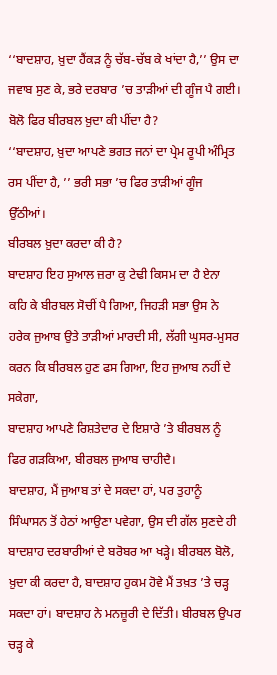‘‘ਬਾਦਸ਼ਾਹ, ਖ਼ੁਦਾ ਹੈਂਕੜ ਨੂੰ ਚੱਬ-ਚੱਬ ਕੇ ਖਾਂਦਾ ਹੈ,’’ ਉਸ ਦਾ ਜਵਾਬ ਸੁਣ ਕੇ, ਭਰੇ ਦਰਬਾਰ ’ਚ ਤਾੜੀਆਂ ਦੀ ਗੂੰਜ ਪੈ ਗਈ। ਬੋਲੋ ਫਿਰ ਬੀਰਬਲ ਖ਼ੁਦਾ ਕੀ ਪੀਂਦਾ ਹੈ?
‘‘ਬਾਦਸ਼ਾਹ, ਖ਼ੁਦਾ ਆਪਣੇ ਭਗਤ ਜਨਾਂ ਦਾ ਪ੍ਰੇਮ ਰੂਪੀ ਅੰਮ੍ਰਿਤ ਰਸ ਪੀਂਦਾ ਹੈ, ’’ ਭਰੀ ਸਭਾ ’ਚ ਫਿਰ ਤਾੜੀਆਂ ਗੂੰਜ ਉੱਠੀਆਂ।
ਬੀਰਬਲ ਖ਼ੁਦਾ ਕਰਦਾ ਕੀ ਹੈ?
ਬਾਦਸ਼ਾਹ ਇਹ ਸੁਆਲ ਜ਼ਰਾ ਕੁ ਟੇਢੀ ਕਿਸਮ ਦਾ ਹੈ ਏਨਾ ਕਹਿ ਕੇ ਬੀਰਬਲ ਸੋਚੀਂ ਪੈ ਗਿਆ, ਜਿਹੜੀ ਸਭਾ ਉਸ ਨੇ ਹਰੇਕ ਜੁਆਬ ਉਤੇ ਤਾੜੀਆਂ ਮਾਰਦੀ ਸੀ, ਲੱਗੀ ਘੁਸਰ-ਮੁਸਰ ਕਰਨ ਕਿ ਬੀਰਬਲ ਹੁਣ ਫਸ ਗਿਆ, ਇਹ ਜੁਆਬ ਨਹੀਂ ਦੇ ਸਕੇਗਾ,
ਬਾਦਸ਼ਾਹ ਆਪਣੇ ਰਿਸ਼ਤੇਦਾਰ ਦੇ ਇਸ਼ਾਰੇ ’ਤੇ ਬੀਰਬਲ ਨੂੰ ਫਿਰ ਗੜਕਿਆ, ਬੀਰਬਲ ਜੁਆਬ ਚਾਹੀਦੈ।
ਬਾਦਸ਼ਾਹ, ਮੈਂ ਜੁਆਬ ਤਾਂ ਦੇ ਸਕਦਾ ਹਾਂ, ਪਰ ਤੁਹਾਨੂੰ ਸਿੰਘਾਸਨ ਤੋਂ ਹੇਠਾਂ ਆਉਣਾ ਪਵੇਗਾ, ਉਸ ਦੀ ਗੱਲ ਸੁਣਦੇ ਹੀ ਬਾਦਸ਼ਾਹ ਦਰਬਾਰੀਆਂ ਦੇ ਬਰੋਬਰ ਆ ਖੜ੍ਹੇ। ਬੀਰਬਲ ਬੋਲੋ, ਖ਼ੁਦਾ ਕੀ ਕਰਦਾ ਹੈ, ਬਾਦਸ਼ਾਹ ਹੁਕਮ ਹੋਵੇ ਮੈਂ ਤਖ਼ਤ ’ਤੇ ਚੜ੍ਹ ਸਕਦਾ ਹਾਂ। ਬਾਦਸ਼ਾਹ ਨੇ ਮਨਜ਼ੂਰੀ ਦੇ ਦਿੱਤੀ। ਬੀਰਬਲ ਉਪਰ ਚੜ੍ਹ ਕੇ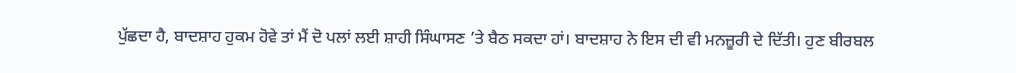ਪੁੱਛਦਾ ਹੈ, ਬਾਦਸ਼ਾਹ ਹੁਕਮ ਹੋਵੇ ਤਾਂ ਮੈਂ ਦੋ ਪਲਾਂ ਲਈ ਸ਼ਾਹੀ ਸਿੰਘਾਸਣ ’ਤੇ ਬੈਠ ਸਕਦਾ ਹਾਂ। ਬਾਦਸ਼ਾਹ ਨੇ ਇਸ ਦੀ ਵੀ ਮਨਜ਼ੂਰੀ ਦੇ ਦਿੱਤੀ। ਹੁਣ ਬੀਰਬਲ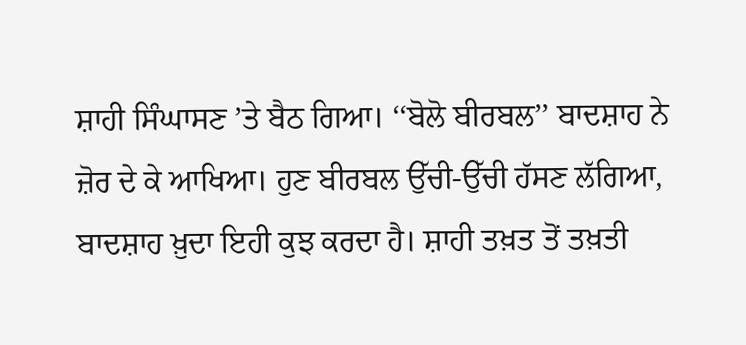ਸ਼ਾਹੀ ਸਿੰਘਾਸਣ ’ਤੇ ਬੈਠ ਗਿਆ। ‘‘ਬੋਲੋ ਬੀਰਬਲ’’ ਬਾਦਸ਼ਾਹ ਨੇ ਜ਼ੋਰ ਦੇ ਕੇ ਆਖਿਆ। ਹੁਣ ਬੀਰਬਲ ਉੱਚੀ-ਉੱਚੀ ਹੱਸਣ ਲੱਗਿਆ, ਬਾਦਸ਼ਾਹ ਖ਼ੁਦਾ ਇਹੀ ਕੁਝ ਕਰਦਾ ਹੈ। ਸ਼ਾਹੀ ਤਖ਼ਤ ਤੋਂ ਤਖ਼ਤੀ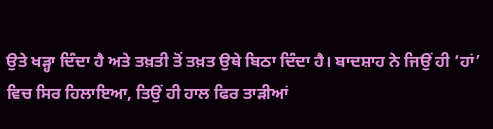ਉਤੇ ਖੜ੍ਹਾ ਦਿੰਦਾ ਹੈ ਅਤੇ ਤਖ਼ਤੀ ਤੋਂ ਤਖ਼ਤ ਉਥੇ ਬਿਠਾ ਦਿੰਦਾ ਹੈ। ਬਾਦਸ਼ਾਹ ਨੇ ਜਿਉਂ ਹੀ ‘ਹਾਂ’ ਵਿਚ ਸਿਰ ਹਿਲਾਇਆ, ਤਿਉਂ ਹੀ ਹਾਲ ਫਿਰ ਤਾੜੀਆਂ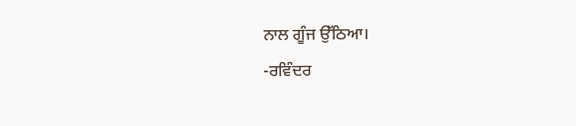ਨਾਲ ਗੂੰਜ ਉੱਠਿਆ।
-ਰਵਿੰਦਰ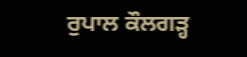ਰੁਪਾਲ ਕੌਲਗੜ੍ਹ